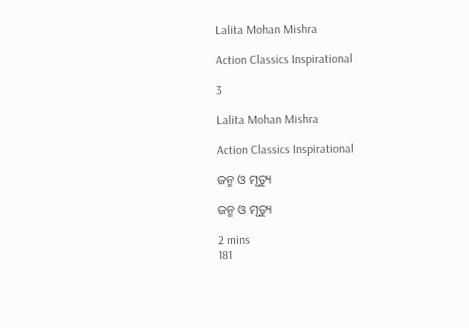Lalita Mohan Mishra

Action Classics Inspirational

3

Lalita Mohan Mishra

Action Classics Inspirational

ଜନ୍ମ ଓ ମୃତ୍ୟୁ

ଜନ୍ମ ଓ ମୃତ୍ୟୁ

2 mins
181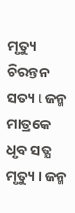ମୃତ୍ୟୁ ଚିରନ୍ତନ ସତ୍ୟ l ଜନ୍ମ ମାତ୍ରକେ ଧୃବ ସତ୍ଯ ମୃତ୍ୟୁ । ଜନ୍ମ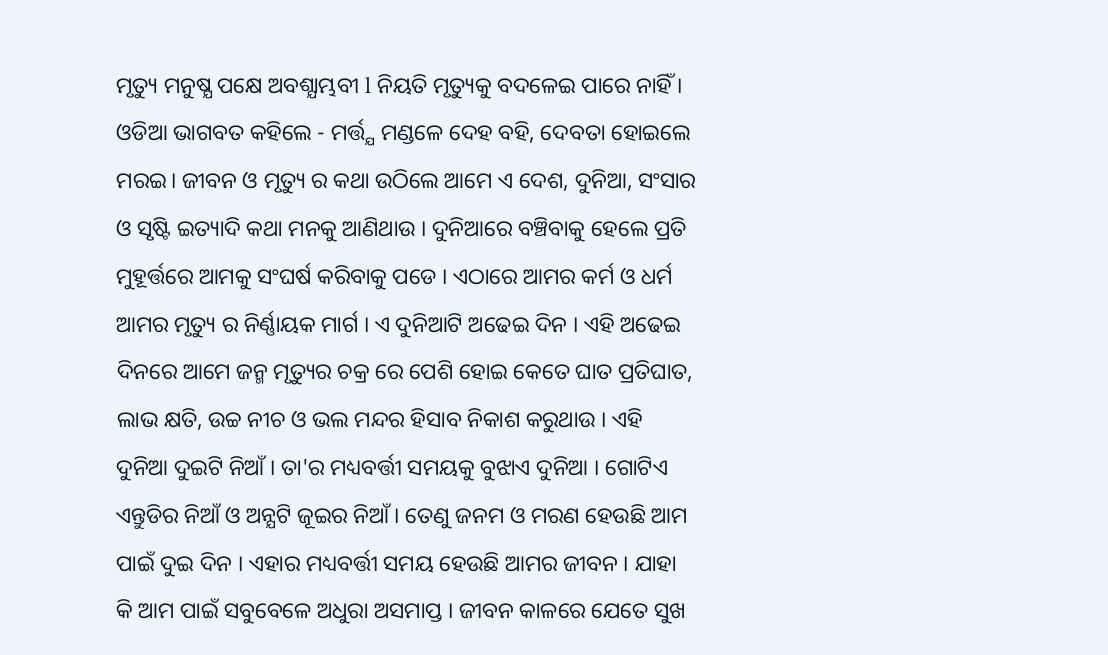ମୃତ୍ୟୁ ମନୁଷ୍ଯ ପକ୍ଷେ ଅବଶ୍ଯାମ୍ଭବୀ l ନିୟତି ମୃତ୍ୟୁକୁ ବଦଳେଇ ପାରେ ନାହିଁ । ଓଡିଆ ଭାଗବତ କହିଲେ - ମର୍ତ୍ତ୍ଯ ମଣ୍ଡଳେ ଦେହ ବହି, ଦେବତା ହୋଇଲେ ମରଇ। ଜୀବନ ଓ ମୃତ୍ୟୁ ର କଥା ଉଠିଲେ ଆମେ ଏ ଦେଶ, ଦୁନିଆ, ସଂସାର ଓ ସୃଷ୍ଟି ଇତ୍ୟାଦି କଥା ମନକୁ ଆଣିଥାଉ । ଦୁନିଆରେ ବଞ୍ଚିବାକୁ ହେଲେ ପ୍ରତି ମୁହୂର୍ତ୍ତରେ ଆମକୁ ସଂଘର୍ଷ କରିବାକୁ ପଡେ । ଏଠାରେ ଆମର କର୍ମ ଓ ଧର୍ମ ଆମର ମୃତ୍ୟୁ ର ନିର୍ଣ୍ଣାୟକ ମାର୍ଗ । ଏ ଦୁନିଆଟି ଅଢେଇ ଦିନ । ଏହି ଅଢେଇ ଦିନରେ ଆମେ ଜନ୍ମ ମୃତ୍ୟୁର ଚକ୍ର ରେ ପେଶି ହୋଇ କେତେ ଘାତ ପ୍ରତିଘାତ, ଲାଭ କ୍ଷତି, ଉଚ୍ଚ ନୀଚ ଓ ଭଲ ମନ୍ଦର ହିସାବ ନିକାଶ କରୁଥାଉ । ଏହି ଦୁନିଆ ଦୁଇଟି ନିଆଁ । ତା'ର ମଧ୍ୟବର୍ତ୍ତୀ ସମୟକୁ ବୁଝାଏ ଦୁନିଆ । ଗୋଟିଏ ଏନ୍ତୁଡିର ନିଆଁ ଓ ଅନ୍ଯଟି ଜୂଇର ନିଆଁ । ତେଣୁ ଜନମ ଓ ମରଣ ହେଉଛି ଆମ ପାଇଁ ଦୁଇ ଦିନ । ଏହାର ମଧ୍ୟବର୍ତ୍ତୀ ସମୟ ହେଉଛି ଆମର ଜୀବନ । ଯାହା କି ଆମ ପାଇଁ ସବୁବେଳେ ଅଧୁରା ଅସମାପ୍ତ । ଜୀବନ କାଳରେ ଯେତେ ସୁଖ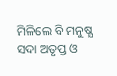ମିଳିଲେ ବି ମନୁଷ୍ଯ ସଦା ଅତୃପ୍ତ ଓ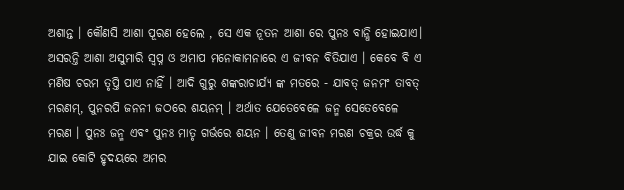ଅଶାନ୍ତ । କୌଣସି ଆଶା ପୂରଣ ହେଲେ , ସେ ଏକ ନୂତନ ଆଶା ରେ ପୁନଃ ବାନ୍ଧି ହୋଇଯାଏ। ଅସରନ୍ତି ଆଶା ଅସୁମାରି ସ୍ବପ୍ନ ଓ ଅମାପ ମନୋକାମନାରେ ଏ ଜୀବନ ବିତିଯାଏ । କେବେ ବି ଏ ମଣିଷ ଚରମ ତୃପ୍ତି ପାଏ ନାହିଁ । ଆଦି ଗୁରୁ ଶଙ୍କରାଚାର୍ଯ୍ଯ ଙ୍କ ମତରେ - ଯାବତ୍ ଜନମଂ ତାବତ୍ ମରଣମ୍, ପୁନରପି ଜନନୀ ଜଠରେ ଶୟନମ୍ । ଅର୍ଥାତ ଯେତେବେଳେ ଜନ୍ମ ସେତେବେଳେ ମରଣ । ପୁନଃ ଜନ୍ମ ଏବଂ ପୁନଃ ମାତୃ ଗର୍ଭରେ ଶୟନ । ତେଣୁ ଜୀବନ ମରଣ ଚକ୍ରର ଉର୍ଦ୍ଧ କୁ ଯାଇ କୋଟି ହୃଦୟରେ ଅମର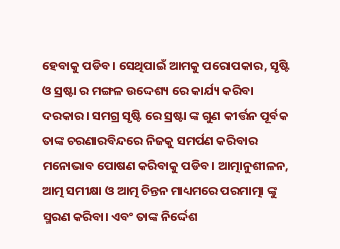ହେବାକୁ ପଡିବ। ସେଥିପାଇଁ ଆମକୁ ପରୋପକାର, ସୃଷ୍ଟି ଓ ସ୍ରଷ୍ଟା ର ମଙ୍ଗଳ ଉଦ୍ଦେଶ୍ୟ ରେ କାର୍ଯ୍ୟ କରିବା ଦରକାର। ସମଗ୍ର ସୃଷ୍ଟି ରେ ସ୍ରଷ୍ଟା ଙ୍କ ଗୁଣ କୀର୍ତ୍ତନ ପୂର୍ବକ ତାଙ୍କ ଚରଣାରବିନ୍ଦରେ ନିଜକୁ ସମର୍ପଣ କରିବାର ମନୋଭାବ ପୋଷଣ କରିବାକୁ ପଡିବ। ଆତ୍ମାନୁଶୀଳନ, ଆତ୍ମ ସମୀକ୍ଷା ଓ ଆତ୍ମ ଚିନ୍ତନ ମାଧ୍ୟମରେ ପରମାତ୍ମା ଙ୍କୁ ସ୍ମରଣ କରିବା। ଏବଂ ତାଙ୍କ ନିର୍ଦ୍ଦେଶ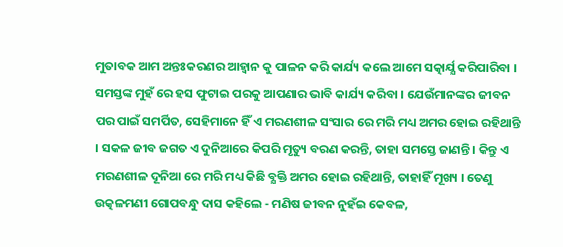ମୁତାବକ ଆମ ଅନ୍ତଃକରଣର ଆହ୍ୱାନ କୁ ପାଳନ କରି କାର୍ଯ୍ୟ କଲେ ଆମେ ସତ୍କାର୍ଯ୍ଯ କରିପାରିବା । ସମସ୍ତଙ୍କ ମୁହଁ ରେ ହସ ଫୁଟାଇ ପରକୁ ଆପଣାର ଭାବି କାର୍ଯ୍ୟ କରିବା । ଯେଉଁମାନଙ୍କର ଜୀବନ ପର ପାଇଁ ସମର୍ପିତ, ସେହିମାନେ ହିଁ ଏ ମରଣଶୀଳ ସଂସାର ରେ ମରି ମଧ୍ୟ ଅମର ହୋଇ ରହିଥାନ୍ତି । ସକଳ ଜୀବ ଜଗତ ଏ ଦୁନିଆରେ କିପରି ମୃତ୍ୟୁ ବରଣ କରନ୍ତି, ତାହା ସମସ୍ତେ ଜାଣନ୍ତି । କିନ୍ତୁ ଏ ମରଣଶୀଳ ଦୂନିଆ ରେ ମରି ମଧ୍ୟ କିଛି ବ୍ଯକ୍ତି ଅମର ହୋଇ ରହିଥାନ୍ତି, ତାହାହିଁ ମୂଖ୍ୟ । ତେଣୁ ଉତ୍କଳମଣୀ ଗୋପବନ୍ଧୁ ଦାସ କହିଲେ - ମଣିଷ ଜୀବନ ନୁହଁଇ କେବଳ,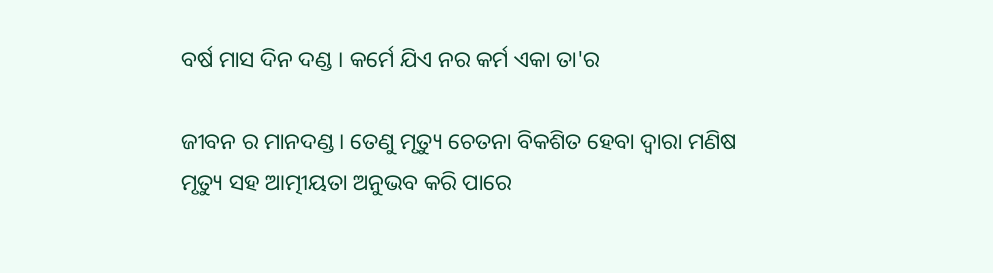ବର୍ଷ ମାସ ଦିନ ଦଣ୍ଡ । କର୍ମେ ଯିଏ ନର କର୍ମ ଏକା ତା'ର

ଜୀବନ ର ମାନଦଣ୍ଡ । ତେଣୁ ମୃତ୍ୟୁ ଚେତନା ବିକଶିତ ହେବା ଦ୍ୱାରା ମଣିଷ ମୃତ୍ୟୁ ସହ ଆତ୍ମୀୟତା ଅନୁଭବ କରି ପାରେ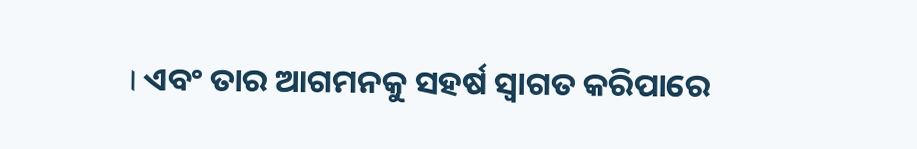। ଏବଂ ତାର ଆଗମନକୁ ସହର୍ଷ ସ୍ୱାଗତ କରିପାରେ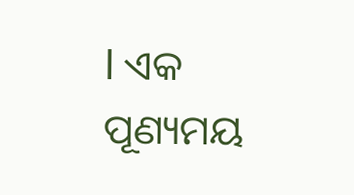l ଏକ ପୂଣ୍ୟମୟ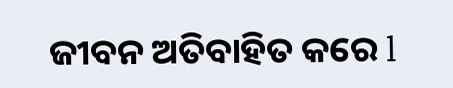ଜୀବନ ଅତିବାହିତ କରେ l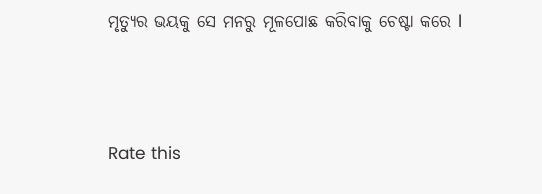ମୃତ୍ୟୁର ଭୟକୁ ସେ ମନରୁ ମୂଳପୋଛ କରିବାକୁ ଚେଷ୍ଟା କରେ l



Rate this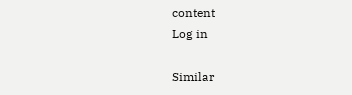content
Log in

Similar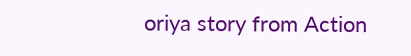oriya story from Action